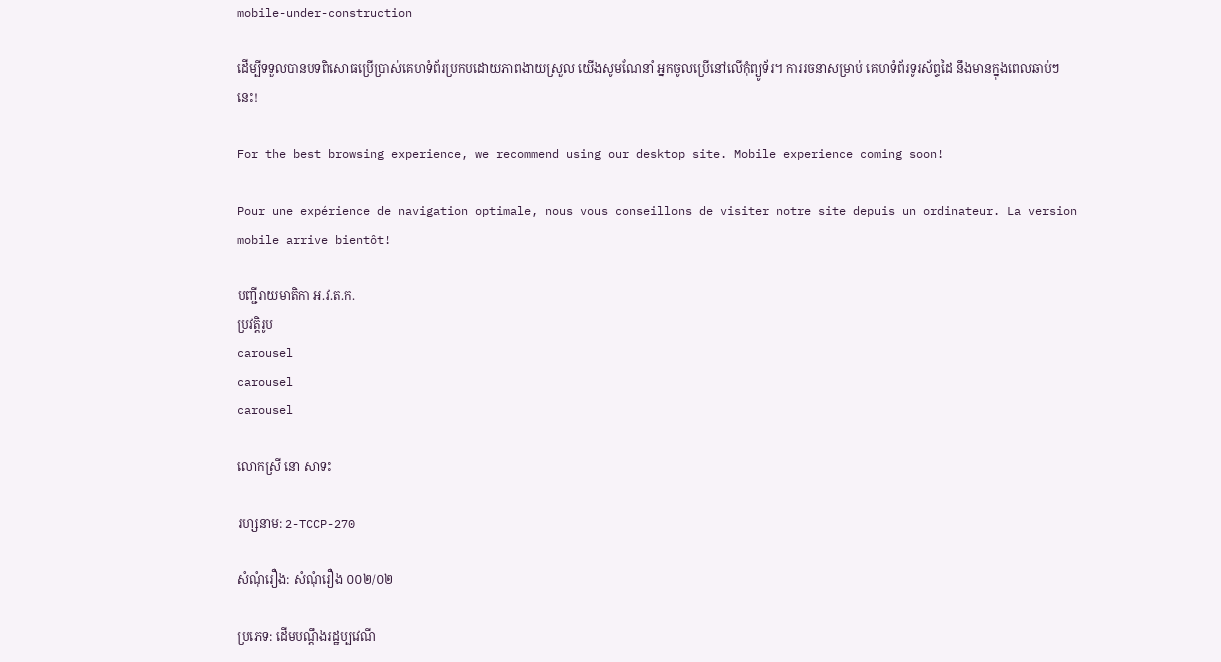mobile-under-construction

ដើម្បីទទួលបានបទពិសោធប្រើប្រាស់គេហទំព័រប្រកបដោយភាពងាយស្រួល យើងសូមណែនាំ អ្នកចូលប្រើនៅលើកុំព្យូទ័រ។ ការរចនាសម្រាប់ គេហទំព័រទូរស័ព្ទដៃ នឹងមានក្នុងពេលឆាប់ៗនេះ!

For the best browsing experience, we recommend using our desktop site. Mobile experience coming soon!

Pour une expérience de navigation optimale, nous vous conseillons de visiter notre site depuis un ordinateur. La version mobile arrive bientôt!

បញ្ជីរាយមាតិកា អ.វ.ត.ក.
ប្រវត្តិរូប
carousel
carousel
carousel

លោកស្រី នោ សាទះ

រហ្សនាម: 2-TCCP-270

សំណុំរឿង: សំណុំរឿង ០០២/០២

ប្រភេទ: ដើមបណ្តឹងរដ្ឋប្បវេណី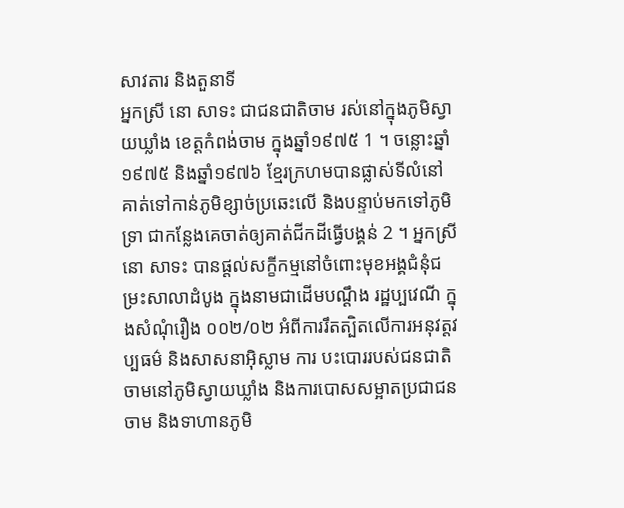សាវតារ និងតួនាទី
អ្នកស្រី នោ សាទះ ជាជនជាតិចាម រស់នៅក្នុងភូមិស្វាយឃ្លាំង ខេត្តកំពង់ចាម ក្នុងឆ្នាំ១៩៧៥ 1 ។ ចន្លោះឆ្នាំ១៩៧៥ និងឆ្នាំ១៩៧៦ ខ្មែរក្រហមបានផ្លាស់ទីលំនៅគាត់ទៅកាន់ភូមិខ្សាច់ប្រឆេះលើ និងបន្ទាប់មកទៅភូមិទ្រា ជាកន្លែងគេចាត់ឲ្យគាត់ជីកដីធ្វើបង្គន់ 2 ។ អ្នកស្រី នោ សាទះ បានផ្តល់សក្ខីកម្មនៅចំពោះមុខអង្គជំនុំជម្រះសាលាដំបូង ក្នុងនាមជាដើមបណ្តឹង រដ្ឋប្បវេណី ក្នុងសំណុំរឿង ០០២/០២ អំពីការរឹតត្បិតលើការអនុវត្តវប្បធម៌ និងសាសនាអ៊ិស្លាម ការ បះបោររបស់ជនជាតិចាមនៅភូមិស្វាយឃ្លាំង និងការបោសសម្អាតប្រជាជនចាម និងទាហានភូមិ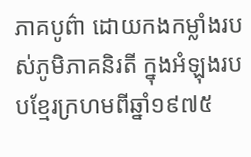ភាគបូព៌ា ដោយកងកម្លាំងរបស់ភូមិភាគនិរតី ក្នុងអំឡុងរបបខ្មែរក្រហមពីឆ្នាំ១៩៧៥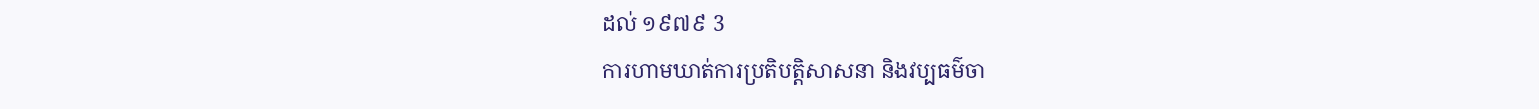ដល់ ១៩៧៩ 3
ការហាមឃាត់ការប្រតិបត្តិសាសនា និងវប្បធម៌ចា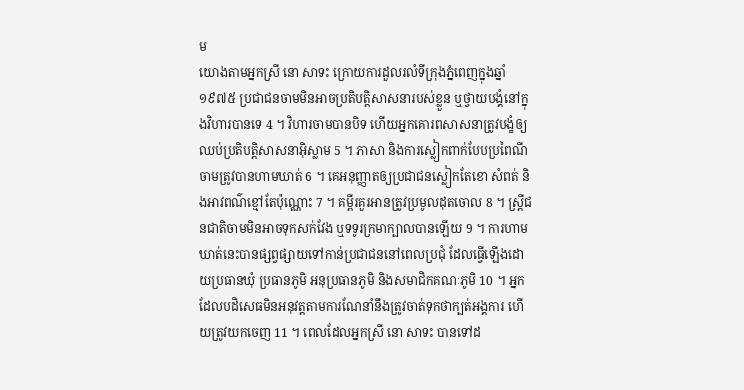ម
យោងតាមអ្នកស្រី នោ សាទះ ក្រោយការដួលរលំទីក្រុងភ្នំពេញក្នុងឆ្នាំ១៩៧៥ ប្រជាជនចាមមិនអាចប្រតិបត្តិសាសនារបស់ខ្លួន ឬថ្វាយបង្គំនៅក្នុងវិហារបានទេ 4 ។ វិហារចាមបានបិទ ហើយអ្នកគោរពសាសនាត្រូវបង្ខំឲ្យឈប់ប្រតិបត្តិសាសនាអ៊ិស្លាម 5 ។ ភាសា និងការស្លៀកពាក់បែបប្រពៃណីចាមត្រូវបានហាមឃាត់ 6 ។ គេអនុញ្ញាតឲ្យប្រជាជនស្លៀកតែខោ សំពត់ និងអាវពណ៌ខ្មៅតែប៉ុណ្ណោះ 7 ។ គម្ពីរគួរអានត្រូវប្រមូលដុតចោល 8 ។ ស្ត្រីជនជាតិចាមមិនអាចទុកសក់វែង ឬទទូរក្រមាក្បាលបានឡើយ 9 ។ ការហាមឃាត់នេះបានផ្សព្វផ្សាយទៅកាន់ប្រជាជននៅពេលប្រជុំ ដែលធ្វើឡើងដោយប្រធានឃុំ ប្រធានភូមិ អនុប្រធានភូមិ និងសមាជិកគណៈភូមិ 10 ។ អ្នកដែលបដិសេធមិនអនុវត្តតាមការណែនាំនឹងត្រូវចាត់ទុកថាក្បត់អង្គការ ហើយត្រូវយកចេញ 11 ។ ពេលដែលអ្នកស្រី នោ សាទះ បានទៅដ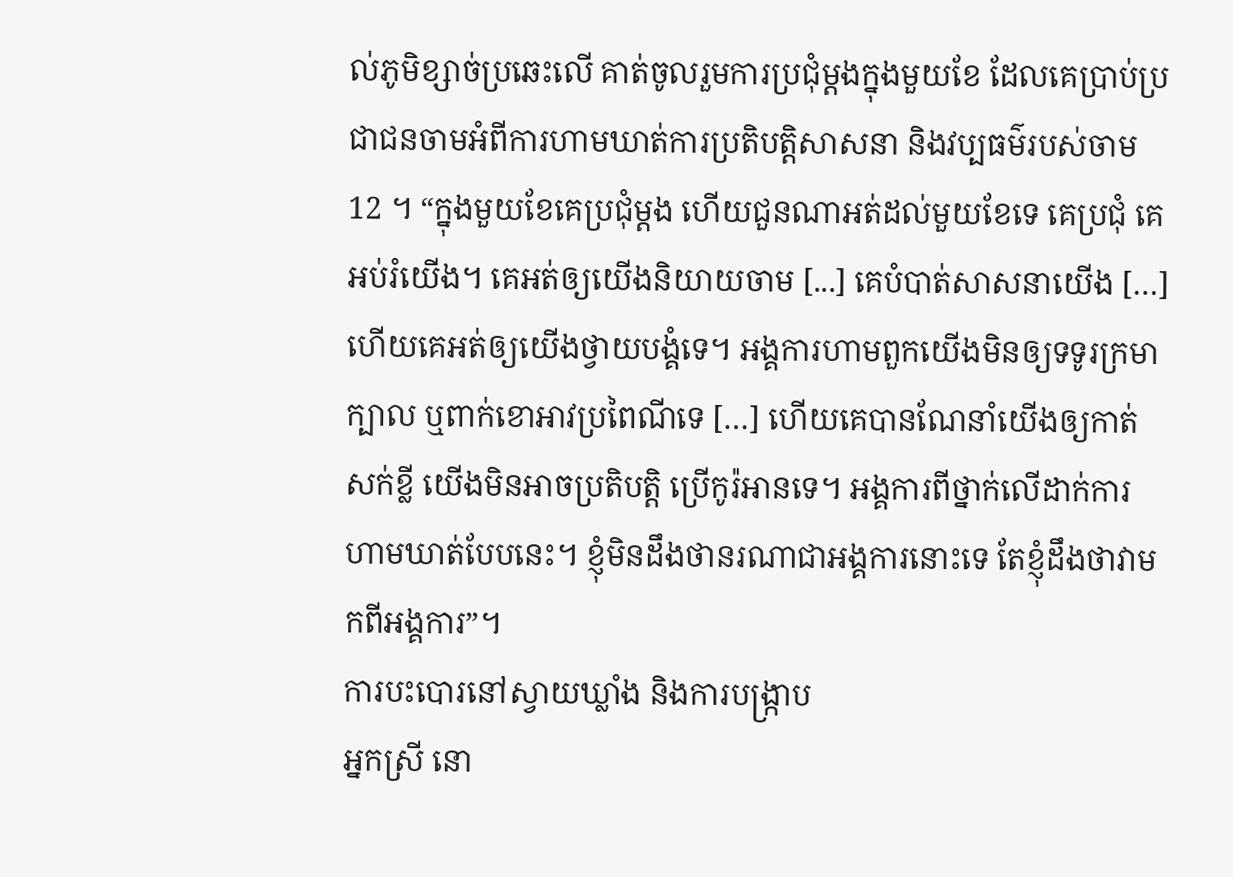ល់ភូមិខ្សាច់ប្រឆេះលើ គាត់ចូលរួមការប្រជុំម្តងក្នុងមួយខែ ដែលគេប្រាប់ប្រជាជនចាមអំពីការហាមឃាត់ការប្រតិបត្តិសាសនា និងវប្បធម៌របស់ចាម 12 ។ “ក្នុងមួយខែគេប្រជុំម្តង ហើយជួនណាអត់ដល់មួយខែទេ គេប្រជុំ គេអប់រំយើង។ គេអត់ឲ្យយើងនិយាយចាម [...] គេបំបាត់សាសនាយើង […] ហើយគេអត់ឲ្យយើងថ្វាយបង្គំទេ។ អង្គការហាមពួកយើងមិនឲ្យទទូរក្រមាក្បាល ឬពាក់ខោអាវប្រពៃណីទេ […] ហើយគេបានណែនាំយើងឲ្យកាត់សក់ខ្លី យើងមិនអាចប្រតិបត្តិ ប្រើកូរ៉អានទេ។ អង្គការពីថ្នាក់លើដាក់ការហាមឃាត់បែបនេះ។ ខ្ញុំមិនដឹងថានរណាជាអង្គការនោះទេ តែខ្ញុំដឹងថាវាមកពីអង្គការ”។
ការបះបោរនៅស្វាយឃ្លាំង និងការបង្ក្រាប
អ្នកស្រី នោ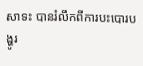សាទះ បានរំលឹកពីការបះបោរបង្ហូរ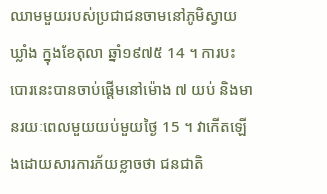ឈាមមួយរបស់ប្រជាជនចាមនៅភូមិស្វាយឃ្លាំង ក្នុងខែតុលា ឆ្នាំ១៩៧៥ 14 ។ ការបះបោរនេះបានចាប់ផ្តើមនៅម៉ោង ៧ យប់ និងមានរយៈពេលមួយយប់មួយថ្ងៃ 15 ។ វាកើតឡើងដោយសារការភ័យខ្លាចថា ជនជាតិ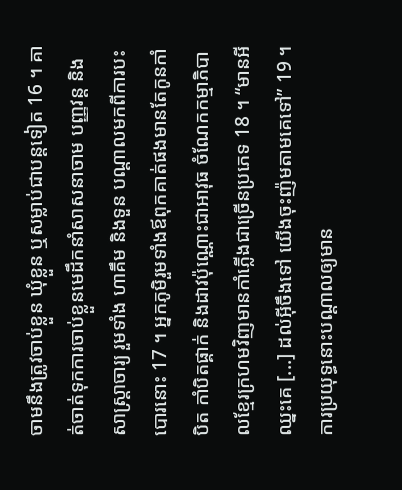ចាមនឹងត្រូវចាប់ខ្លួន ឃុំខ្លួន ឬសម្លាប់ជាបន្តទៀត 16 ។ គាត់ចាត់ទុកការចាប់ខ្លួនមេដឹកនាំសាសនាចាម បញ្ញវន្ត និងសាស្ត្រាចារ្យ រួមទាំង ហាគឹម និងទួន បណ្តាលមកពីការបះបោរនោះ 17 ។ អ្នកភូមិរួមទាំងឪពុកគាត់ផងមានតែកូនកាំបិត កាំបិតផ្គាក់ និងដាវប៉ុណ្ណោះជាអាវុធ ចំណែកកម្មាភិបាលខ្មែរក្រហមវិញមានកាំភ្លើងជាច្រើនប្រភេទ 18 ។ “មានអីឈ្នះគេ [...] ដល់អ៊ីចឹងទៅ យើងចុះញ៉មតាមគេទៅ” 19 ។ ការប្រយុទ្ធនោះបណ្តាលឲ្យមាន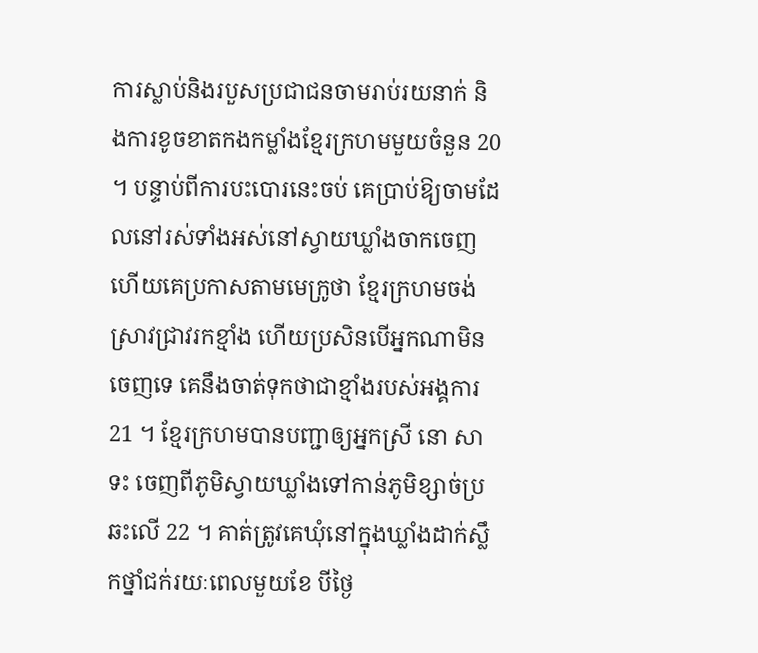ការស្លាប់និងរបួសប្រជាជនចាមរាប់រយនាក់ និងការខូចខាតកងកម្លាំងខ្មែរក្រហមមួយចំនួន 20 ។ បន្ទាប់ពីការបះបោរនេះចប់ គេប្រាប់ឱ្យចាមដែលនៅរស់ទាំងអស់នៅស្វាយឃ្លាំងចាកចេញ ហើយគេប្រកាសតាមមេក្រូថា ខ្មែរក្រហមចង់ស្រាវជ្រាវរកខ្មាំង ហើយប្រសិនបើអ្នកណាមិនចេញទេ គេនឹងចាត់ទុកថាជាខ្មាំងរបស់អង្គការ 21 ។ ខ្មែរក្រហមបានបញ្ជាឲ្យអ្នកស្រី នោ សាទះ ចេញពីភូមិស្វាយឃ្លាំងទៅកាន់ភូមិខ្សាច់ប្រឆះលើ 22 ។ គាត់ត្រូវគេឃុំនៅក្នុងឃ្លាំងដាក់ស្លឹកថ្នាំជក់រយៈពេលមួយខែ បីថ្ងៃ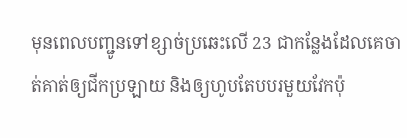មុនពេលបញ្ជូនទៅខ្សាច់ប្រឆេះលើ 23 ជាកន្លែងដែលគេចាត់គាត់ឲ្យជីកប្រឡាយ និងឲ្យហូបតែបបរមួយវែកប៉ុ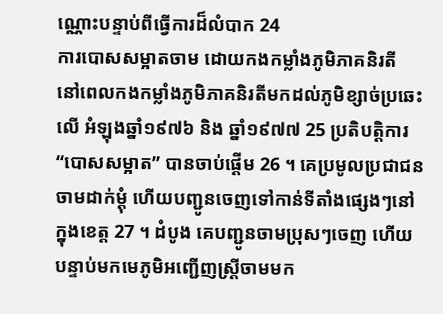ណ្ណោះបន្ទាប់ពីធ្វើការដ៏លំបាក 24
ការបោសសម្អាតចាម ដោយកងកម្លាំងភូមិភាគនិរតី
នៅពេលកងកម្លាំងភូមិភាគនិរតីមកដល់ភូមិខ្សាច់ប្រឆេះលើ អំឡុងឆ្នាំ១៩៧៦ និង ឆ្នាំ១៩៧៧ 25 ប្រតិបត្តិការ“បោសសម្អាត” បានចាប់ផ្តើម 26 ។ គេប្រមូលប្រជាជនចាមដាក់ម្តុំ ហើយបញ្ជូនចេញទៅកាន់ទីតាំងផ្សេងៗនៅក្នុងខេត្ត 27 ។ ដំបូង គេបញ្ជូនចាមប្រុសៗចេញ ហើយបន្ទាប់មកមេភូមិអញ្ជើញស្ត្រីចាមមក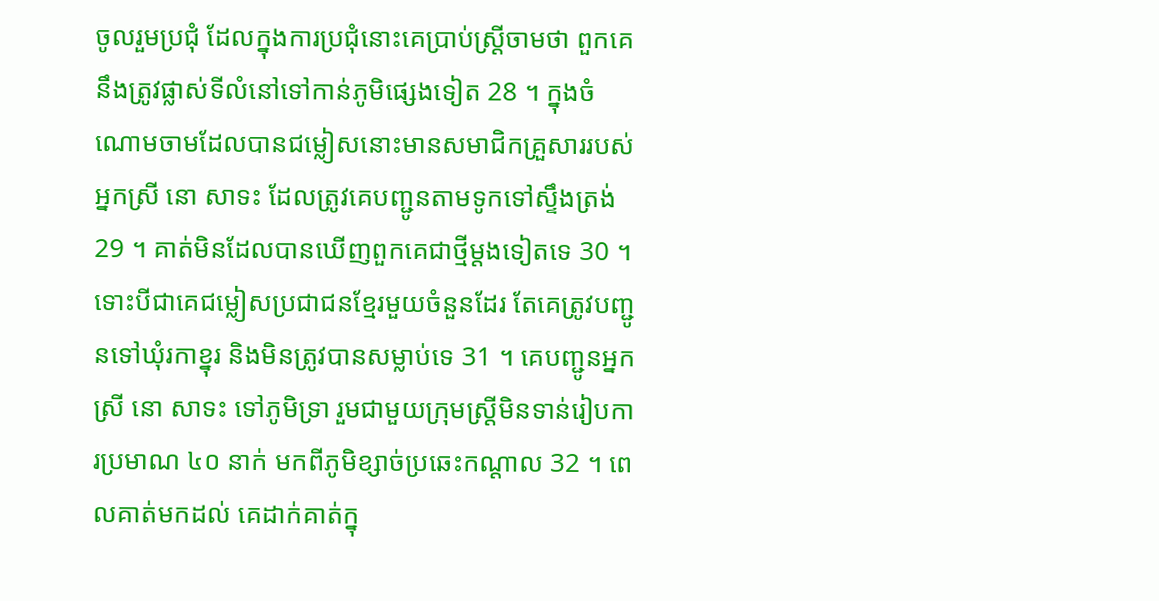ចូលរួមប្រជុំ ដែលក្នុងការប្រជុំនោះគេប្រាប់ស្ត្រីចាមថា ពួកគេនឹងត្រូវផ្លាស់ទីលំនៅទៅកាន់ភូមិផ្សេងទៀត 28 ។ ក្នុងចំណោមចាមដែលបានជម្លៀសនោះមានសមាជិកគ្រួសាររបស់អ្នកស្រី នោ សាទះ ដែលត្រូវគេបញ្ជូនតាមទូកទៅស្ទឹងត្រង់ 29 ។ គាត់មិនដែលបានឃើញពួកគេជាថ្មីម្តងទៀតទេ 30 ។ ទោះបីជាគេជម្លៀសប្រជាជនខ្មែរមួយចំនួនដែរ តែគេត្រូវបញ្ជូនទៅឃុំរកាខ្នុរ និងមិនត្រូវបានសម្លាប់ទេ 31 ។ គេបញ្ជូនអ្នកស្រី នោ សាទះ ទៅភូមិទ្រា រួមជាមួយក្រុមស្ត្រីមិនទាន់រៀបការប្រមាណ ៤០ នាក់ មកពីភូមិខ្សាច់ប្រឆេះកណ្តាល 32 ។ ពេលគាត់មកដល់ គេដាក់គាត់ក្នុ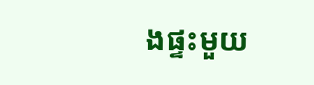ងផ្ទះមួយ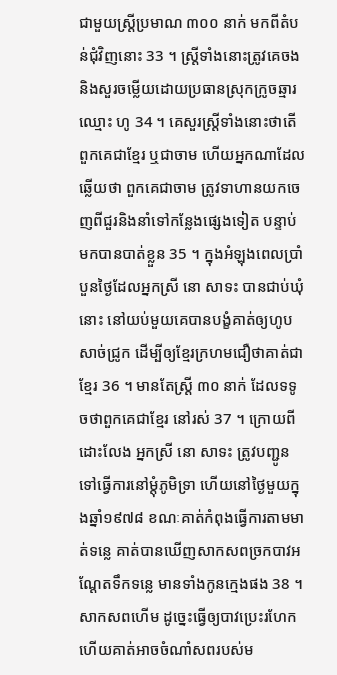ជាមួយស្ត្រីប្រមាណ ៣០០ នាក់ មកពីតំបន់ជុំវិញនោះ 33 ។ ស្ត្រីទាំងនោះត្រូវគេចង និងសួរចម្លើយដោយប្រធានស្រុកក្រូចឆ្មារ ឈ្មោះ ហូ 34 ។ គេសួរស្រ្តីទាំងនោះថាតើពួកគេជាខ្មែរ ឬជាចាម ហើយអ្នកណាដែលឆ្លើយថា ពួកគេជាចាម ត្រូវទាហានយកចេញពីជួរនិងនាំទៅកន្លែងផ្សេងទៀត បន្ទាប់មកបានបាត់ខ្លួន 35 ។ ក្នុងអំឡុងពេលប្រាំបួនថ្ងៃដែលអ្នកស្រី នោ សាទះ បានជាប់ឃុំនោះ នៅយប់មួយគេបានបង្ខំគាត់ឲ្យហូបសាច់ជ្រូក ដើម្បីឲ្យខ្មែរក្រហមជឿថាគាត់ជាខ្មែរ 36 ។ មានតែស្រ្តី ៣០ នាក់ ដែលទទូចថាពួកគេជាខ្មែរ នៅរស់ 37 ។ ក្រោយពីដោះលែង អ្នកស្រី នោ សាទះ ត្រូវបញ្ជូនទៅធ្វើការនៅម្តុំភូមិទ្រា ហើយនៅថ្ងៃមួយក្នុងឆ្នាំ១៩៧៨ ខណៈគាត់កំពុងធ្វើការតាមមាត់ទន្លេ គាត់បានឃើញសាកសពច្រកបាវអណ្តែតទឹកទន្លេ មានទាំងកូនក្មេងផង 38 ។ សាកសពហើម ដូច្នេះធ្វើឲ្យបាវប្រេះរហែក ហើយគាត់អាចចំណាំសពរបស់ម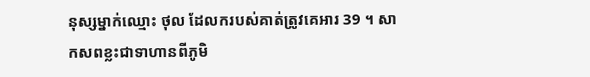នុស្សម្នាក់ឈ្មោះ ថុល ដែលករបស់គាត់ត្រូវគេអារ 39 ។ សាកសពខ្លះជាទាហានពីភូមិ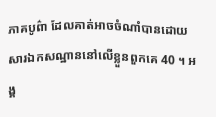ភាគបូព៌ា ដែលគាត់អាចចំណាំបានដោយសារឯកសណ្ឋាននៅលើខ្លួនពួកគេ 40 ។ អង្គ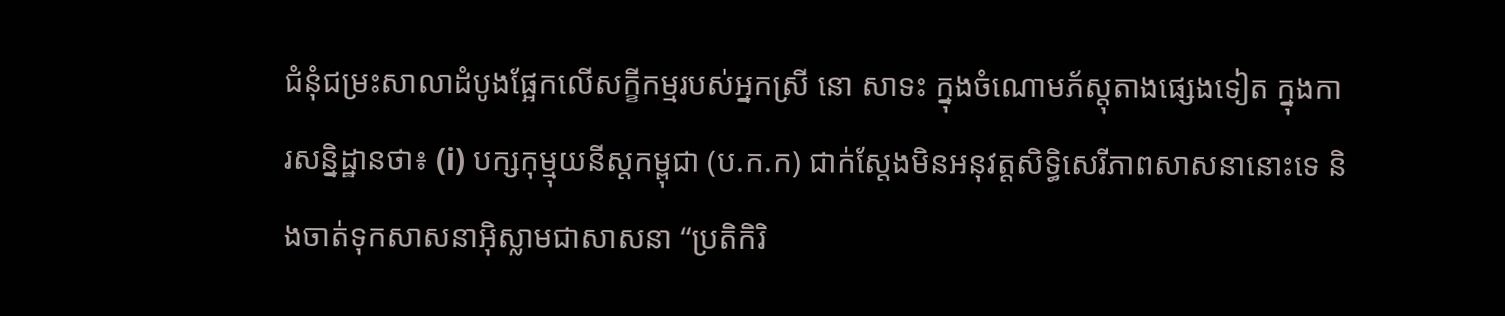ជំនុំជម្រះសាលាដំបូងផ្អែកលើសក្ខីកម្មរបស់អ្នកស្រី នោ សាទះ ក្នុងចំណោមភ័ស្តុតាងផ្សេងទៀត ក្នុងការសន្និដ្ឋានថា៖ (i) បក្សកុម្មុយនីស្តកម្ពុជា (ប.ក.ក) ជាក់ស្តែងមិនអនុវត្តសិទ្ធិសេរីភាពសាសនានោះទេ និងចាត់ទុកសាសនាអ៊ិស្លាមជាសាសនា “ប្រតិកិរិ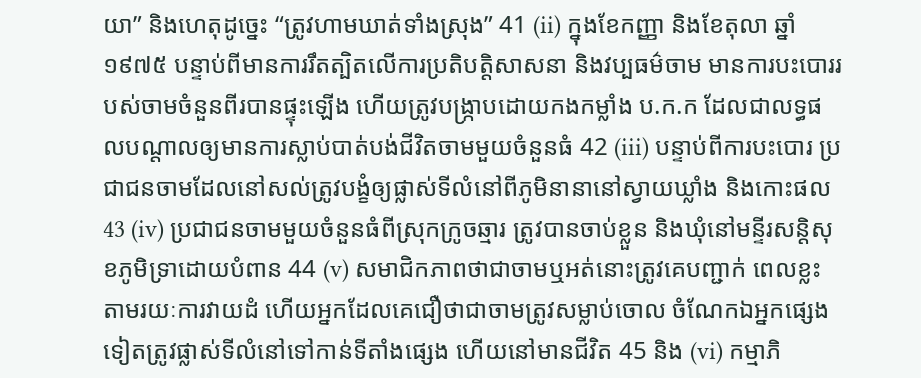យា” និងហេតុដូច្នេះ “ត្រូវហាមឃាត់ទាំងស្រុង” 41 (ii) ក្នុងខែកញ្ញា និងខែតុលា ឆ្នាំ១៩៧៥ បន្ទាប់ពីមានការរឹតត្បិតលើការប្រតិបត្តិសាសនា និងវប្បធម៌ចាម មានការបះបោររបស់ចាមចំនួនពីរបានផ្ទុះឡើង ហើយត្រូវបង្ក្រាបដោយកងកម្លាំង ប.ក.ក ដែលជាលទ្ធផលបណ្តាលឲ្យមានការស្លាប់បាត់បង់ជីវិតចាមមួយចំនួនធំ 42 (iii) បន្ទាប់ពីការបះបោរ ប្រជាជនចាមដែលនៅសល់ត្រូវបង្ខំឲ្យផ្លាស់ទីលំនៅពីភូមិនានានៅស្វាយឃ្លាំង និងកោះផល 43 (iv) ប្រជាជនចាមមួយចំនួនធំពីស្រុកក្រូចឆ្មារ ត្រូវបានចាប់ខ្លួន និងឃុំនៅមន្ទីរសន្តិសុខភូមិទ្រាដោយបំពាន 44 (v) សមាជិកភាពថាជាចាមឬអត់នោះត្រូវគេបញ្ជាក់ ពេលខ្លះ តាមរយៈការវាយដំ ហើយអ្នកដែលគេជឿថាជាចាមត្រូវសម្លាប់ចោល ចំណែកឯអ្នកផ្សេងទៀតត្រូវផ្លាស់ទីលំនៅទៅកាន់ទីតាំងផ្សេង ហើយនៅមានជីវិត 45 និង (vi) កម្មាភិ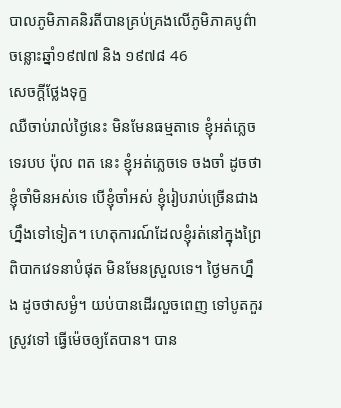បាលភូមិភាគនិរតីបានគ្រប់គ្រងលើភូមិភាគបូព៌ាចន្លោះឆ្នាំ១៩៧៧ និង ១៩៧៨ 46
សេចក្តីថ្លែងទុក្ខ
ឈឺចាប់រាល់ថ្ងៃនេះ មិនមែនធម្មតាទេ ខ្ញុំអត់ភ្លេចទេរបប ប៉ុល ពត នេះ ខ្ញុំអត់ភ្លេចទេ ចងចាំ ដូចថា ខ្ញុំចាំមិនអស់ទេ បើខ្ញុំចាំអស់ ខ្ញុំរៀបរាប់ច្រើនជាងហ្នឹងទៅទៀត។ ហេតុការណ៍ដែលខ្ញុំរត់នៅក្នុងព្រៃ ពិបាកវេទនាបំផុត មិនមែនស្រួលទេ។ ថ្ងៃមកហ្នឹង ដូចថាសម្ងំ។ យប់បានដើរលួចពេញ ទៅបូតកួរស្រូវទៅ ធ្វើម៉េចឲ្យតែបាន។ បាន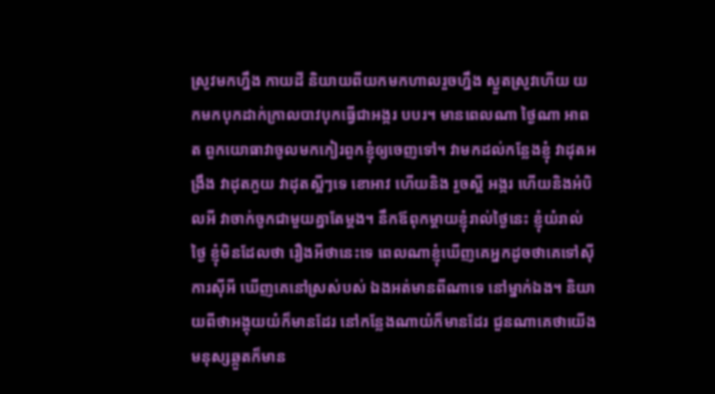ស្រូវមកហ្នឹង កាយដី និយាយពីយកមកហាលរួចហ្នឹង ស្ងួតស្រូវហើយ យកមកបុកដាក់ក្រាលបាវបុកធ្វើជាអង្ករ បបរ។ មានពេលណា ថ្ងៃណា អាពត ពួកយោធាវាចូលមកកៀរពួកខ្ញុំឲ្យចេញទៅ។ វាមកដល់កន្លែងខ្ញុំ វាដុតអង្រឹង វាដុតភួយ វាដុតស្អីៗទេ ខោអាវ ហើយនិង រួចស្អី អង្ករ ហើយនិងអំបិលអី វាចាក់ចូកជាមួយគ្នាតែម្ដង។ នឹកឪពុកម្ដាយខ្ញុំរាល់ថ្ងៃនេះ ខ្ញុំយំរាល់ថ្ងៃ ខ្ញុំមិនដែលថា រឿងអីថានេះទេ ពេលណាខ្ញុំឃើញគេអ្នកដូចថាគេទៅស៊ីការស៊ីអី ឃើញគេនៅស្រស់បស់ ឯងអត់មានពីណាទេ នៅម្នាក់ឯង។ និយាយពីថាអង្គុយយំក៏មានដែរ នៅកន្លែងណាយំក៏មានដែរ ជួនណាគេថាយើងមនុស្សឆ្កួតក៏មាន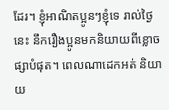ដែរ។ ខ្ញុំអាណិតប្អូនៗខ្ញុំទេ រាល់ថ្ងៃនេះ នឹករឿងប្អូនមកនិយាយពីខ្លោចផ្សាបំផុត។ ពេលណាដេកអត់ និយាយ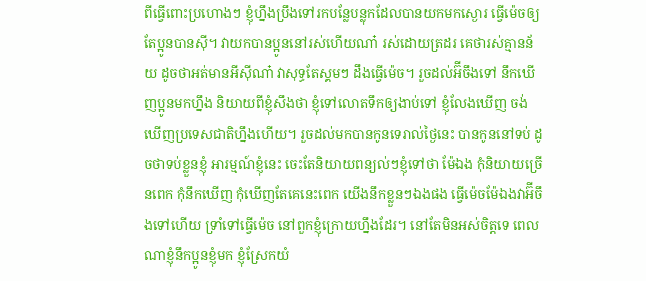ពីធ្វើពោះប្រហោងៗ ខ្ញុំហ្នឹងប្រឹងទៅរកបន្លែបន្លុកដែលបានយកមកស្ងោរ ធ្វើម៉េចឲ្យតែប្អូនបានស៊ី។ វាយកបានប្អូននៅរស់ហើយណា៎ រស់ដោយត្រដរ គេថារស់គ្មានន័យ ដូចថាអត់មានអីស៊ីណា៎ វាសុទ្ធតែស្គមៗ ដឹងធ្វើម៉េច។ រួចដល់អ៊‌ីចឹងទៅ នឹកឃើញប្អូនមកហ្នឹង និយាយពីខ្ញុំសឹងថា ខ្ញុំទៅលោតទឹកឲ្យងាប់ទៅ ខ្ញុំលែងឃើញ ចង់ឃើញប្រទេសជាតិហ្នឹងហើយ។ រួចដល់មកបានកូនទេរាល់ថ្ងៃនេះ បានកូននៅទប់ ដូចថាទប់ខ្លួនខ្ញុំ អារម្មណ៍ខ្ញុំនេះ ចេះតែនិយាយពន្យល់ៗខ្ញុំទៅថា ម៉ែឯង កុំនិយាយច្រើនពេក កុំនឹកឃើញ កុំឃើញតែគេនេះពេក យើងនឹកខ្លួនៗឯងផង ធ្វើម៉េចម៉ែឯងវាអ៊‌ីចឹងទៅហើយ ទ្រាំទៅធ្វើម៉េច នៅពួកខ្ញុំក្រោយហ្នឹងដែរ។ នៅតែមិនអស់ចិត្តទេ ពេលណាខ្ញុំនឹកប្អូនខ្ញុំមក ខ្ញុំស្រែកយំ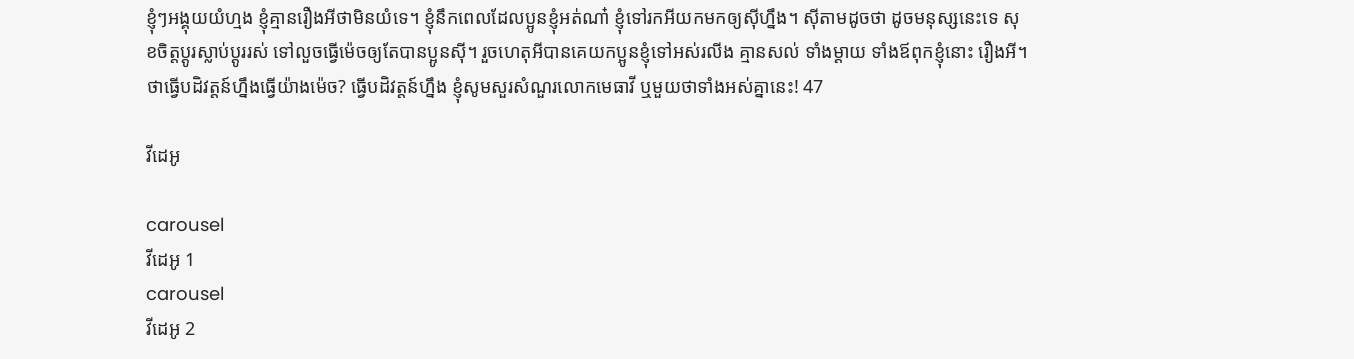ខ្ញុំៗអង្គុយយំហ្មង ខ្ញុំគ្មានរឿងអីថាមិនយំទេ។ ខ្ញុំនឹកពេលដែលប្អូនខ្ញុំអត់ណា៎ ខ្ញុំទៅរកអីយកមកឲ្យស៊ីហ្នឹង។ ស៊ីតាមដូចថា ដូចមនុស្សនេះទេ សុខចិត្តប្ដូរស្លាប់ប្ដូររស់ ទៅលួចធ្វើម៉េចឲ្យតែបានប្អូនស៊ី។ រួចហេតុអីបានគេយកប្អូនខ្ញុំទៅអស់រលីង គ្មានសល់ ទាំងម្ដាយ ទាំងឪពុកខ្ញុំនោះ រឿងអី។ ថាធ្វើបដិវត្តន៍ហ្នឹងធ្វើយ៉ាងម៉េច? ធ្វើបដិវត្តន៍ហ្នឹង ខ្ញុំសូមសួរសំណួរលោកមេធាវី ឬមួយថាទាំងអស់គ្នានេះ! 47

វីដេអូ

carousel
វីដេអូ 1
carousel
វីដេអូ 2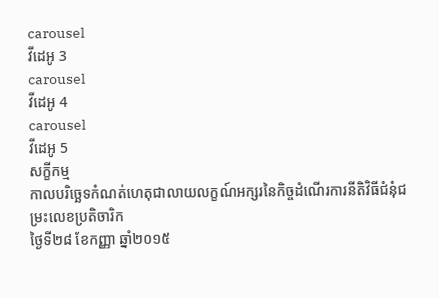carousel
វីដេអូ 3
carousel
វីដេអូ 4
carousel
វីដេអូ 5
សក្ខីកម្ម
កាលបរិច្ឆេទកំណត់ហេតុជាលាយលក្ខណ៍អក្សរនៃកិច្ចដំណើរការនីតិវិធីជំនុំជម្រះលេខប្រតិចារិក
ថ្ងៃទី២៨ ខែកញ្ញា ឆ្នាំ២០១៥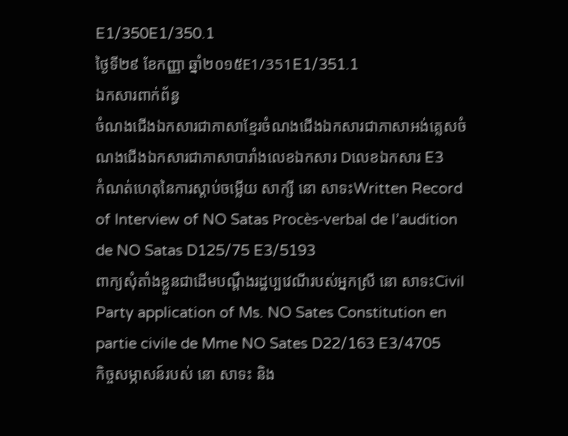E1/350E1/350.1
ថ្ងៃទី២៩ ខែកញ្ញា ឆ្នាំ២០១៥E1/351E1/351.1
ឯកសារពាក់ព័ន្ធ
ចំណងជើងឯកសារជាភាសាខ្មែរចំណងជើងឯកសារជាភាសាអង់គ្លេសចំណងជើងឯកសារជាភាសាបារាំងលេខឯកសារ Dលេខឯកសារ E3
កំណត់ហេតុនៃការស្តាប់ចម្លើយ សាក្សី នោ សាទះWritten Record of Interview of NO Satas Procès-verbal de l’audition de NO Satas D125/75 E3/5193
ពាក្យសុំតាំងខ្លួនជាដើមបណ្តឹងរដ្ឋប្បវេណីរបស់អ្នកស្រី នោ សាទះCivil Party application of Ms. NO Sates Constitution en partie civile de Mme NO Sates D22/163 E3/4705
កិច្ចសម្ភាសន៍របស់ នោ សាទះ និង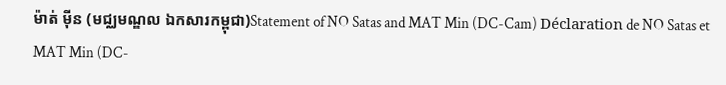ម៉ាត់ ម៉ីន (មជ្ឈមណ្ឌល ឯកសារកម្ពុជា)Statement of NO Satas and MAT Min (DC-Cam) Déclaration de NO Satas et MAT Min (DC-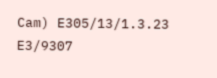Cam) E305/13/1.3.23 E3/9307